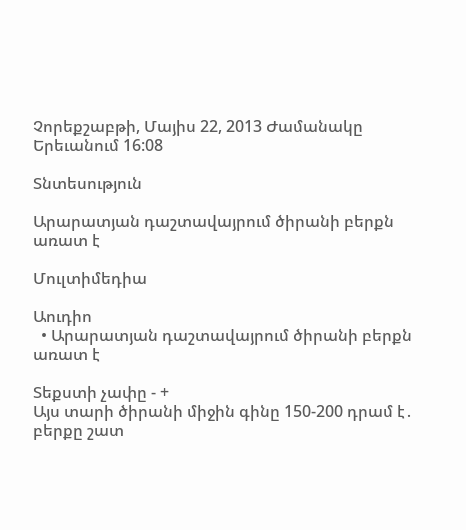Չորեքշաբթի, Մայիս 22, 2013 Ժամանակը Երեւանում 16:08

Տնտեսություն

Արարատյան դաշտավայրում ծիրանի բերքն առատ է

Մուլտիմեդիա

Աուդիո
  • Արարատյան դաշտավայրում ծիրանի բերքն առատ է

Տեքստի չափը - +
Այս տարի ծիրանի միջին գինը 150-200 դրամ է․ բերքը շատ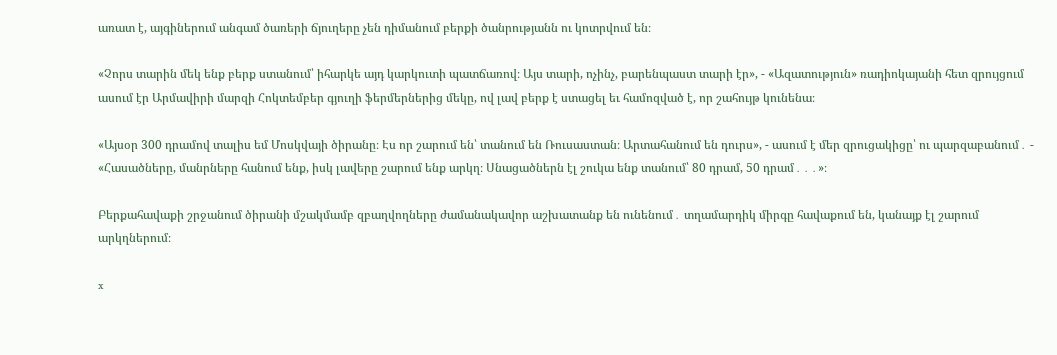առատ է, այգիներում անգամ ծառերի ճյուղերը չեն դիմանում բերքի ծանրությանն ու կոտրվում են։

«Չորս տարին մեկ ենք բերք ստանում՝ իհարկե այդ կարկուտի պատճառով։ Այս տարի, ոչինչ, բարենպաստ տարի էր», - «Ազատություն» ռադիոկայանի հետ զրույցում ասում էր Արմավիրի մարզի Հոկտեմբեր գյուղի ֆերմերներից մեկը, ով լավ բերք է ստացել եւ համոզված է, որ շահույթ կունենա։

«Այսօր 300 դրամով տալիս եմ Մոսկվայի ծիրանը։ Էս որ շարում են՝ տանում են Ռուսաստան։ Արտահանում են դուրս», - ասում է մեր զրուցակիցը՝ ու պարզաբանում․ - «Հասածները, մանրները հանում ենք, իսկ լավերը շարում ենք արկղ։ Սնացածներն էլ շուկա ենք տանում՝ 80 դրամ, 50 դրամ․․․»։

Բերքահավաքի շրջանում ծիրանի մշակմամբ զբաղվողները ժամանակավոր աշխատանք են ունենում․ տղամարդիկ միրգը հավաքում են, կանայք էլ շարում արկղներում։

x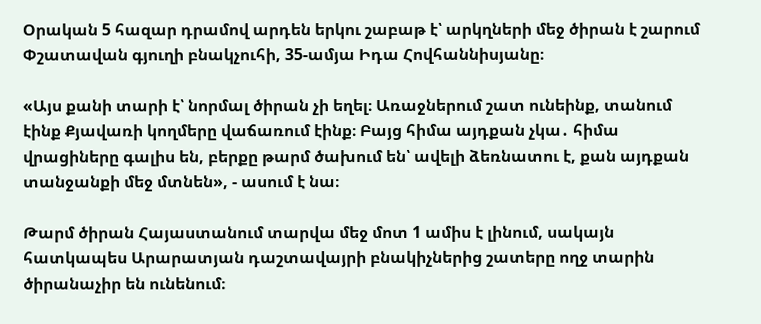Օրական 5 հազար դրամով արդեն երկու շաբաթ է՝ արկղների մեջ ծիրան է շարում Փշատավան գյուղի բնակչուհի, 35-ամյա Իդա Հովհաննիսյանը։

«Այս քանի տարի է՝ նորմալ ծիրան չի եղել։ Առաջներում շատ ունեինք, տանում էինք Քյավառի կողմերը վաճառում էինք։ Բայց հիմա այդքան չկա․ հիմա վրացիները գալիս են, բերքը թարմ ծախում են՝ ավելի ձեռնատու է, քան այդքան տանջանքի մեջ մտնեն», - ասում է նա։

Թարմ ծիրան Հայաստանում տարվա մեջ մոտ 1 ամիս է լինում, սակայն հատկապես Արարատյան դաշտավայրի բնակիչներից շատերը ողջ տարին ծիրանաչիր են ունենում։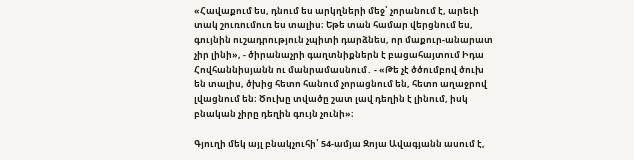«Հավաքում ես, դնում ես արկղների մեջ՝ չորանում է, արեւի տակ շուռումուռ ես տալիս։ Եթե տան համար վերցնում ես, գույնին ուշադրություն չպիտի դարձնես, որ մաքուր-անարատ չիր լինի», - ծիրանաչրի գաղտնիքներն է բացահայտում Իդա Հովհաննիսյանն ու մանրամասնում․ - «Թե չէ ծծումբով ծուխ են տալիս, ծխից հետո հանում չորացնում են, հետո աղաջրով լվացնում են։ Ծուխը տվածը շատ լավ դեղին է լինում, իսկ բնական չիրը դեղին գույն չունի»։

Գյուղի մեկ այլ բնակչուհի՝ 54-ամյա Զոյա Ավագյանն ասում է,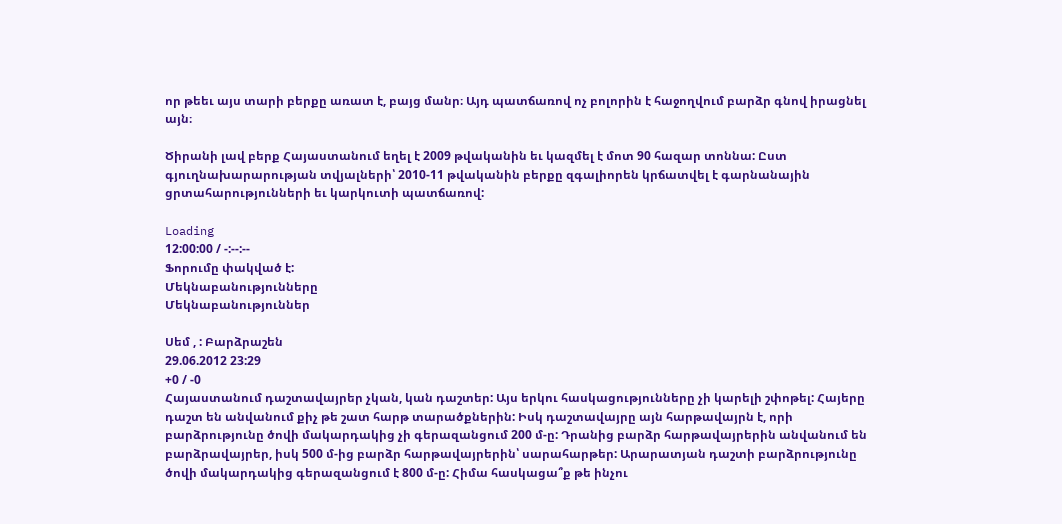որ թեեւ այս տարի բերքը առատ է, բայց մանր։ Այդ պատճառով ոչ բոլորին է հաջողվում բարձր գնով իրացնել այն։

Ծիրանի լավ բերք Հայաստանում եղել է 2009 թվականին եւ կազմել է մոտ 90 հազար տոննա: Ըստ գյուղնախարարության տվյալների՝ 2010-11 թվականին բերքը զգալիորեն կրճատվել է գարնանային ցրտահարությունների եւ կարկուտի պատճառով:

Loading
12:00:00 / -:--:--
Ֆորումը փակված է:
Մեկնաբանությունները
Մեկնաբանություններ

Սեմ , : Բարձրաշեն
29.06.2012 23:29
+0 / -0
Հայաստանում դաշտավայրեր չկան, կան դաշտեր: Այս երկու հասկացությունները չի կարելի շփոթել: Հայերը դաշտ են անվանում քիչ թե շատ հարթ տարածքներին: Իսկ դաշտավայրը այն հարթավայրն է, որի բարձրությունը ծովի մակարդակից չի գերազանցում 200 մ-ը: Դրանից բարձր հարթավայրերին անվանում են բարձրավայրեր, իսկ 500 մ-ից բարձր հարթավայրերին՝ սարահարթեր: Արարատյան դաշտի բարձրությունը ծովի մակարդակից գերազանցում է 800 մ-ը: Հիմա հասկացա՞ք թե ինչու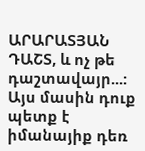ԱՐԱՐԱՏՅԱՆ ԴԱՇՏ, և ոչ թե դաշտավայր...: Այս մասին դուք պետք է իմանայիք դեռ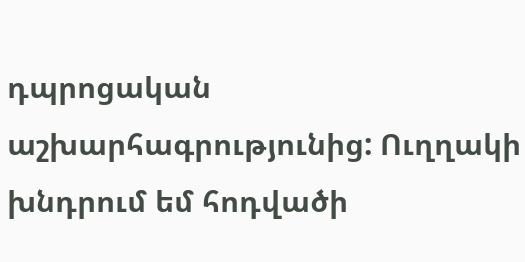դպրոցական աշխարհագրությունից: Ուղղակի խնդրում եմ հոդվածի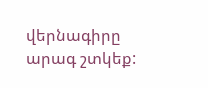վերնագիրը արագ շտկեք: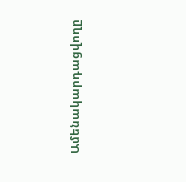Ամենակարդացվողը